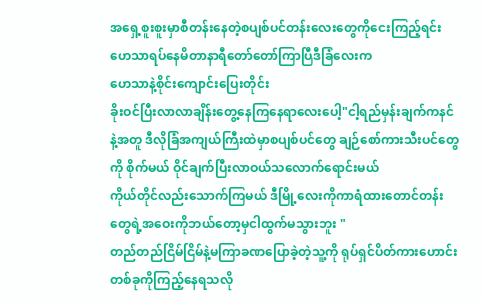အရှေ့စူးစူးမှာစီတန်းနေတဲ့စပျစ်ပင်တန်းလေးတွေကိုငေးကြည့်ရင်း
ဟေသာရပ်နေမိတာနာရီတော်တော်ကြာပြီဒီခြံလေးက
ဟေသာနဲ့စိုင်းကျောင်းပြေးတိုင်း
ခိုးဝင်ပြီးလာလာချိန်းတွေ့နေကြနေရာလေးပေါ့"ငါ့ရည်မှန်းချက်ကနင်နဲ့အတူ ဒီလိုခြံအကျယ်ကြီးထဲမှာစပျစ်ပင်တွေ ချဉ်စော်ကားသီးပင်တွေကို စိုက်မယ် ဝိုင်ချက်ပြီးလာဝယ်သလောက်ရောင်းမယ်
ကိုယ်တိုင်လည်းသောက်ကြမယ် ဒီမြို့လေးကိုကာရံထားတောင်တန်းတွေရဲ့အဝေးကိုဘယ်တော့မှငါထွက်မသွားဘူး "
တည်တည်ငြိမ်ငြိမ်နဲ့မကြာခဏပြောခဲ့တဲ့သူ့ကို ရုပ်ရှင်ပိတ်ကားဟောင်းတစ်ခုကိုကြည့်နေရသလို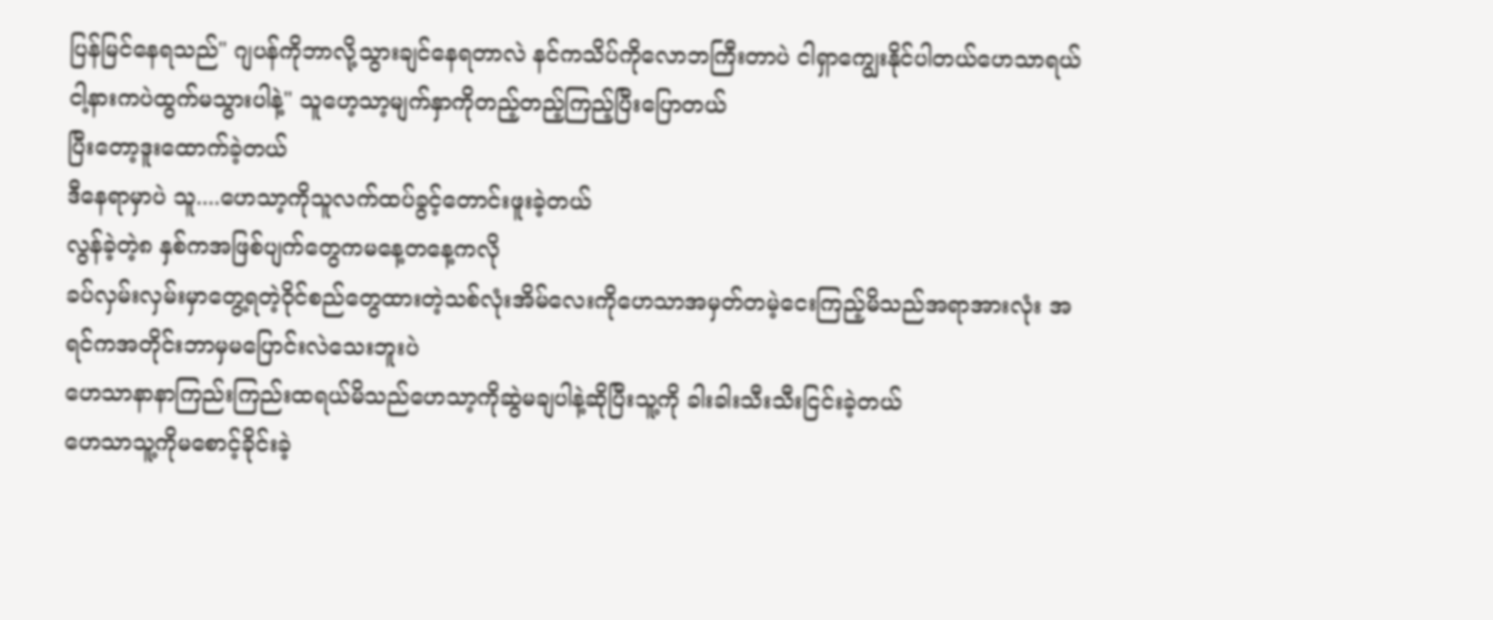ပြန်မြင်နေရသည်" ဂျပန်ကိုဘာလို့သွားချင်နေရတာလဲ နင်ကသိပ်ကိုလောဘကြီးတာပဲ ငါရှာကျွေးနိုင်ပါတယ်ဟေသာရယ် ငါ့နားကပဲထွက်မသွားပါနဲ့" သူဟေ့သာ့မျက်နှာကိုတည့်တည့်ကြည့်ပြီးပြောတယ်
ပြီးတော့ဒူးထောက်ခဲ့တယ်
ဒီနေရာမှာပဲ သူ....ဟေသာ့ကိုသူလက်ထပ်ခွင့်တောင်းဖူးခဲ့တယ်
လွန်ခဲ့တဲ့၈ နှစ်ကအဖြစ်ပျက်တွေကမနေ့တနေ့ကလို
ခပ်လှမ်းလှမ်းမှာတွေ့ရတဲ့ဝိုင်စည်တွေထားတဲ့သစ်လုံးအိမ်လေးကိုဟေသာအမှတ်တမဲ့ငေးကြည့်မိသည်အရာအားလုံး အရင်ကအတိုင်းဘာမှမပြောင်းလဲသေးဘူးပဲ
ဟေသာနာနာကြည်းကြည်းထရယ်မိသည်ဟေသာ့ကိုဆွဲမချပါနဲ့ဆိုပြီးသူ့ကို ခါးခါးသီးသီးငြင်းခဲ့တယ်
ဟေသာသူ့ကိုမစောင့်ခိုင်းခဲ့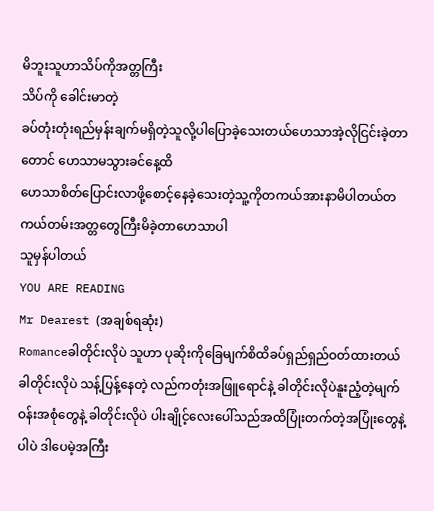မိဘူးသူဟာသိပ်ကိုအတ္တကြီး
သိပ်ကို ခေါင်းမာတဲ့
ခပ်တုံးတုံးရည်မှန်းချက်မရှိတဲ့သူလို့ပါပြောခဲ့သေးတယ်ဟေသာအဲ့လိုငြင်းခဲ့တာတောင် ဟေသာမသွားခင်နေ့ထိ
ဟေသာစိတ်ပြောင်းလာဖို့စောင့်နေခဲ့သေးတဲ့သူ့ကိုတကယ်အားနာမိပါတယ်တကယ်တမ်းအတ္တတွေကြီးမိခဲ့တာဟေသာပါ
သူမှန်ပါတယ်
YOU ARE READING
Mr Dearest (အချစ်ရဆုံး)
Romanceခါတိုင်းလိုပဲ သူဟာ ပုဆိုးကိုခြေမျက်စိထိခပ်ရှည်ရှည်ဝတ်ထားတယ် ခါတိုင်းလိုပဲ သန့်ပြန့်နေတဲ့ လည်ကတုံးအဖြူရောင်နဲ့ ခါတိုင်းလိုပဲနူးညံ့တဲ့မျက်ဝန်းအစုံတွေနဲ့ ခါတိုင်းလိုပဲ ပါးချိုင့်လေးပေါ်သည်အထိပြုံးတက်တဲ့အပြုံးတွေနဲ့ပါပဲ ဒါပေမဲ့အကြီး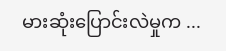မားဆုံးပြောင်းလဲမှုက ...